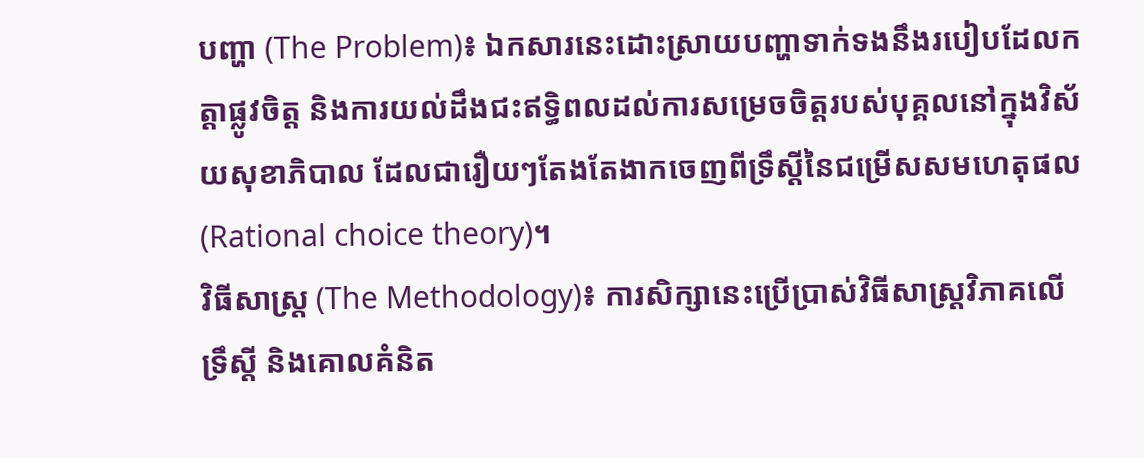បញ្ហា (The Problem)៖ ឯកសារនេះដោះស្រាយបញ្ហាទាក់ទងនឹងរបៀបដែលកត្តាផ្លូវចិត្ត និងការយល់ដឹងជះឥទ្ធិពលដល់ការសម្រេចចិត្តរបស់បុគ្គលនៅក្នុងវិស័យសុខាភិបាល ដែលជារឿយៗតែងតែងាកចេញពីទ្រឹស្តីនៃជម្រើសសមហេតុផល (Rational choice theory)។
វិធីសាស្ត្រ (The Methodology)៖ ការសិក្សានេះប្រើប្រាស់វិធីសាស្ត្រវិភាគលើទ្រឹស្តី និងគោលគំនិត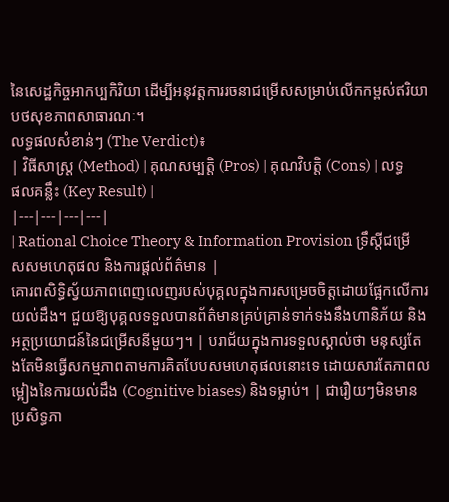នៃសេដ្ឋកិច្ចអាកប្បកិរិយា ដើម្បីអនុវត្តការរចនាជម្រើសសម្រាប់លើកកម្ពស់ឥរិយាបថសុខភាពសាធារណៈ។
លទ្ធផលសំខាន់ៗ (The Verdict)៖
| វិធីសាស្ត្រ (Method) | គុណសម្បត្តិ (Pros) | គុណវិបត្តិ (Cons) | លទ្ធផលគន្លឹះ (Key Result) |
|---|---|---|---|
| Rational Choice Theory & Information Provision ទ្រឹស្តីជម្រើសសមហេតុផល និងការផ្តល់ព័ត៌មាន |
គោរពសិទ្ធិស្វ័យភាពពេញលេញរបស់បុគ្គលក្នុងការសម្រេចចិត្តដោយផ្អែកលើការយល់ដឹង។ ជួយឱ្យបុគ្គលទទួលបានព័ត៌មានគ្រប់គ្រាន់ទាក់ទងនឹងហានិភ័យ និងអត្ថប្រយោជន៍នៃជម្រើសនីមួយៗ។ | បរាជ័យក្នុងការទទួលស្គាល់ថា មនុស្សតែងតែមិនធ្វើសកម្មភាពតាមការគិតបែបសមហេតុផលនោះទេ ដោយសារតែភាពលម្អៀងនៃការយល់ដឹង (Cognitive biases) និងទម្លាប់។ | ជារឿយៗមិនមានប្រសិទ្ធភា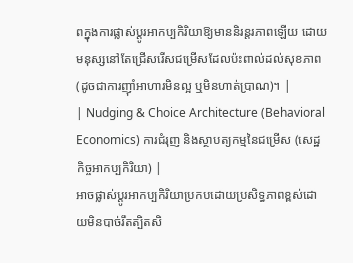ពក្នុងការផ្លាស់ប្តូរអាកប្បកិរិយាឱ្យមាននិរន្តរភាពឡើយ ដោយមនុស្សនៅតែជ្រើសរើសជម្រើសដែលប៉ះពាល់ដល់សុខភាព (ដូចជាការញ៉ាំអាហារមិនល្អ ឬមិនហាត់ប្រាណ)។ |
| Nudging & Choice Architecture (Behavioral Economics) ការជំរុញ និងស្ថាបត្យកម្មនៃជម្រើស (សេដ្ឋកិច្ចអាកប្បកិរិយា) |
អាចផ្លាស់ប្តូរអាកប្បកិរិយាប្រកបដោយប្រសិទ្ធភាពខ្ពស់ដោយមិនបាច់រឹតត្បិតសិ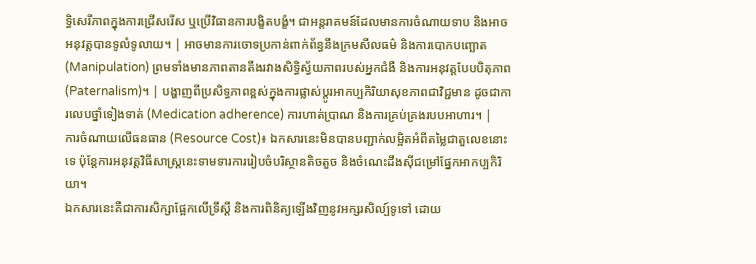ទ្ធិសេរីភាពក្នុងការជ្រើសរើស ឬប្រើវិធានការបង្ខិតបង្ខំ។ ជាអន្តរាគមន៍ដែលមានការចំណាយទាប និងអាចអនុវត្តបានទូលំទូលាយ។ | អាចមានការចោទប្រកាន់ពាក់ព័ន្ធនឹងក្រមសីលធម៌ និងការបោកបញ្ឆោត (Manipulation) ព្រមទាំងមានភាពតានតឹងរវាងសិទ្ធិស្វ័យភាពរបស់អ្នកជំងឺ និងការអនុវត្តបែបបិតុភាព (Paternalism)។ | បង្ហាញពីប្រសិទ្ធភាពខ្ពស់ក្នុងការផ្លាស់ប្តូរអាកប្បកិរិយាសុខភាពជាវិជ្ជមាន ដូចជាការលេបថ្នាំទៀងទាត់ (Medication adherence) ការហាត់ប្រាណ និងការគ្រប់គ្រងរបបអាហារ។ |
ការចំណាយលើធនធាន (Resource Cost)៖ ឯកសារនេះមិនបានបញ្ជាក់លម្អិតអំពីតម្លៃជាតួលេខនោះទេ ប៉ុន្តែការអនុវត្តវិធីសាស្ត្រនេះទាមទារការរៀបចំបរិស្ថានតិចតួច និងចំណេះដឹងស៊ីជម្រៅផ្នែកអាកប្បកិរិយា។
ឯកសារនេះគឺជាការសិក្សាផ្អែកលើទ្រឹស្តី និងការពិនិត្យឡើងវិញនូវអក្សរសិល្ប៍ទូទៅ ដោយ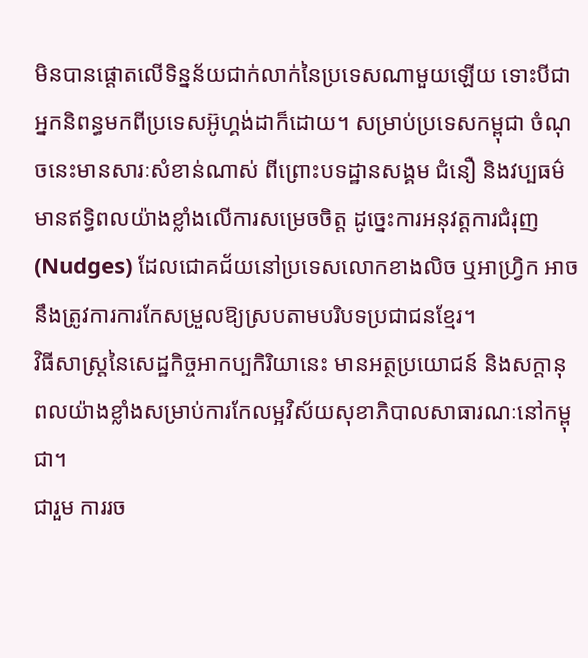មិនបានផ្តោតលើទិន្នន័យជាក់លាក់នៃប្រទេសណាមួយឡើយ ទោះបីជាអ្នកនិពន្ធមកពីប្រទេសអ៊ូហ្គង់ដាក៏ដោយ។ សម្រាប់ប្រទេសកម្ពុជា ចំណុចនេះមានសារៈសំខាន់ណាស់ ពីព្រោះបទដ្ឋានសង្គម ជំនឿ និងវប្បធម៌មានឥទ្ធិពលយ៉ាងខ្លាំងលើការសម្រេចចិត្ត ដូច្នេះការអនុវត្តការជំរុញ (Nudges) ដែលជោគជ័យនៅប្រទេសលោកខាងលិច ឬអាហ្វ្រិក អាចនឹងត្រូវការការកែសម្រួលឱ្យស្របតាមបរិបទប្រជាជនខ្មែរ។
វិធីសាស្ត្រនៃសេដ្ឋកិច្ចអាកប្បកិរិយានេះ មានអត្ថប្រយោជន៍ និងសក្តានុពលយ៉ាងខ្លាំងសម្រាប់ការកែលម្អវិស័យសុខាភិបាលសាធារណៈនៅកម្ពុជា។
ជារួម ការរច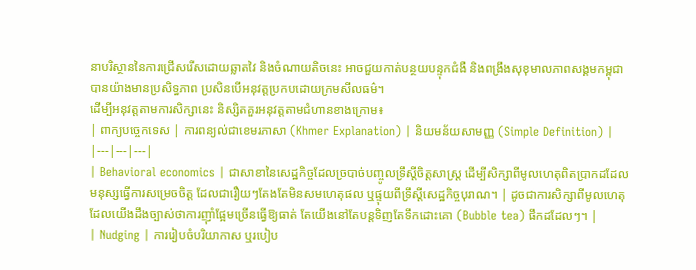នាបរិស្ថាននៃការជ្រើសរើសដោយឆ្លាតវៃ និងចំណាយតិចនេះ អាចជួយកាត់បន្ថយបន្ទុកជំងឺ និងពង្រឹងសុខុមាលភាពសង្គមកម្ពុជាបានយ៉ាងមានប្រសិទ្ធភាព ប្រសិនបើអនុវត្តប្រកបដោយក្រមសីលធម៌។
ដើម្បីអនុវត្តតាមការសិក្សានេះ និស្សិតគួរអនុវត្តតាមជំហានខាងក្រោម៖
| ពាក្យបច្ចេកទេស | ការពន្យល់ជាខេមរភាសា (Khmer Explanation) | និយមន័យសាមញ្ញ (Simple Definition) |
|---|---|---|
| Behavioral economics | ជាសាខានៃសេដ្ឋកិច្ចដែលច្របាច់បញ្ចូលទ្រឹស្តីចិត្តសាស្ត្រ ដើម្បីសិក្សាពីមូលហេតុពិតប្រាកដដែលមនុស្សធ្វើការសម្រេចចិត្ត ដែលជារឿយៗតែងតែមិនសមហេតុផល ឬផ្ទុយពីទ្រឹស្តីសេដ្ឋកិច្ចបុរាណ។ | ដូចជាការសិក្សាពីមូលហេតុដែលយើងដឹងច្បាស់ថាការញ៉ាំផ្អែមច្រើនធ្វើឱ្យធាត់ តែយើងនៅតែបន្តទិញតែទឹកដោះគោ (Bubble tea) ផឹកដដែលៗ។ |
| Nudging | ការរៀបចំបរិយាកាស ឬរបៀប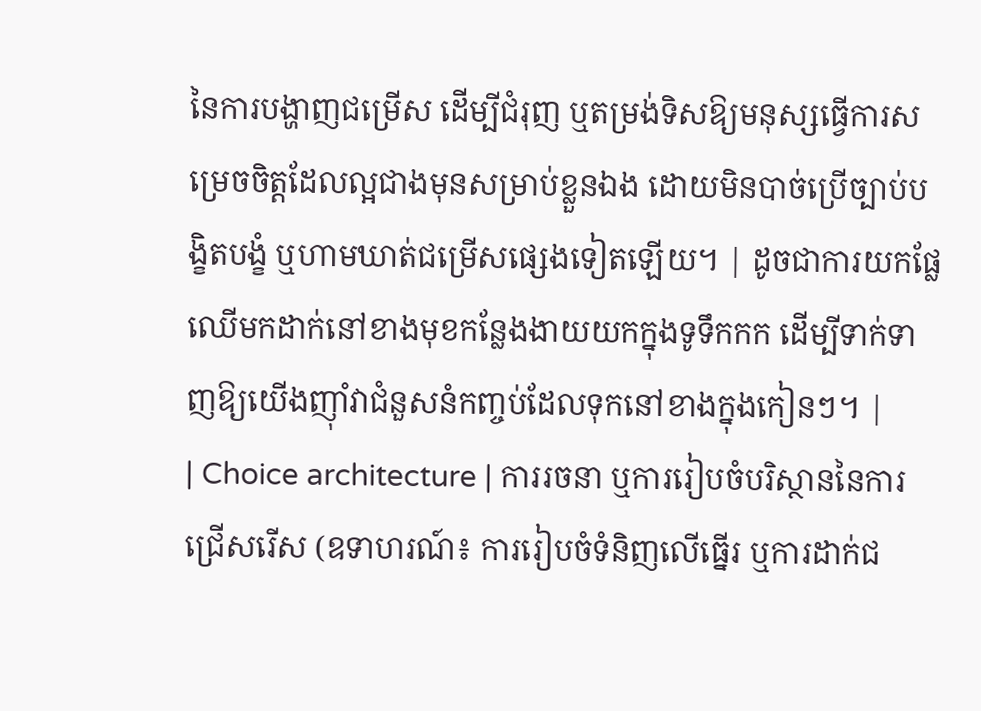នៃការបង្ហាញជម្រើស ដើម្បីជំរុញ ឬតម្រង់ទិសឱ្យមនុស្សធ្វើការសម្រេចចិត្តដែលល្អជាងមុនសម្រាប់ខ្លួនឯង ដោយមិនបាច់ប្រើច្បាប់បង្ខិតបង្ខំ ឬហាមឃាត់ជម្រើសផ្សេងទៀតឡើយ។ | ដូចជាការយកផ្លែឈើមកដាក់នៅខាងមុខកន្លែងងាយយកក្នុងទូទឹកកក ដើម្បីទាក់ទាញឱ្យយើងញ៉ាំវាជំនួសនំកញ្ចប់ដែលទុកនៅខាងក្នុងកៀនៗ។ |
| Choice architecture | ការរចនា ឬការរៀបចំបរិស្ថាននៃការជ្រើសរើស (ឧទាហរណ៍៖ ការរៀបចំទំនិញលើធ្នើរ ឬការដាក់ជ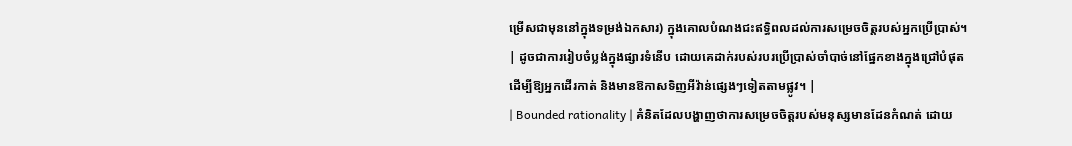ម្រើសជាមុននៅក្នុងទម្រង់ឯកសារ) ក្នុងគោលបំណងជះឥទ្ធិពលដល់ការសម្រេចចិត្តរបស់អ្នកប្រើប្រាស់។ | ដូចជាការរៀបចំប្លង់ក្នុងផ្សារទំនើប ដោយគេដាក់របស់របរប្រើប្រាស់ចាំបាច់នៅផ្នែកខាងក្នុងជ្រៅបំផុត ដើម្បីឱ្យអ្នកដើរកាត់ និងមានឱកាសទិញអីវ៉ាន់ផ្សេងៗទៀតតាមផ្លូវ។ |
| Bounded rationality | គំនិតដែលបង្ហាញថាការសម្រេចចិត្តរបស់មនុស្សមានដែនកំណត់ ដោយ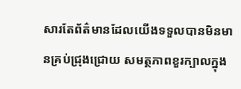សារតែព័ត៌មានដែលយើងទទួលបានមិនមានគ្រប់ជ្រុងជ្រោយ សមត្ថភាពខួរក្បាលក្នុង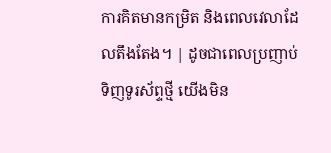ការគិតមានកម្រិត និងពេលវេលាដែលតឹងតែង។ | ដូចជាពេលប្រញាប់ទិញទូរស័ព្ទថ្មី យើងមិន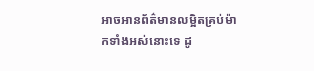អាចអានព័ត៌មានលម្អិតគ្រប់ម៉ាកទាំងអស់នោះទេ ដូ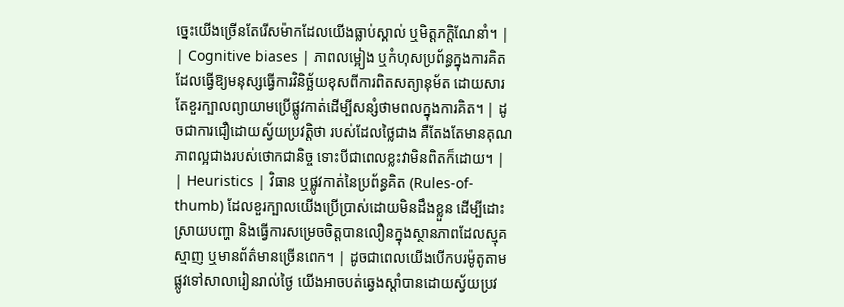ច្នេះយើងច្រើនតែរើសម៉ាកដែលយើងធ្លាប់ស្គាល់ ឬមិត្តភក្តិណែនាំ។ |
| Cognitive biases | ភាពលម្អៀង ឬកំហុសប្រព័ន្ធក្នុងការគិត ដែលធ្វើឱ្យមនុស្សធ្វើការវិនិច្ឆ័យខុសពីការពិតសត្យានុម័ត ដោយសារតែខួរក្បាលព្យាយាមប្រើផ្លូវកាត់ដើម្បីសន្សំថាមពលក្នុងការគិត។ | ដូចជាការជឿដោយស្វ័យប្រវត្តិថា របស់ដែលថ្លៃជាង គឺតែងតែមានគុណភាពល្អជាងរបស់ថោកជានិច្ច ទោះបីជាពេលខ្លះវាមិនពិតក៏ដោយ។ |
| Heuristics | វិធាន ឬផ្លូវកាត់នៃប្រព័ន្ធគិត (Rules-of-thumb) ដែលខួរក្បាលយើងប្រើប្រាស់ដោយមិនដឹងខ្លួន ដើម្បីដោះស្រាយបញ្ហា និងធ្វើការសម្រេចចិត្តបានលឿនក្នុងស្ថានភាពដែលស្មុគស្មាញ ឬមានព័ត៌មានច្រើនពេក។ | ដូចជាពេលយើងបើកបរម៉ូតូតាមផ្លូវទៅសាលារៀនរាល់ថ្ងៃ យើងអាចបត់ឆ្វេងស្តាំបានដោយស្វ័យប្រវ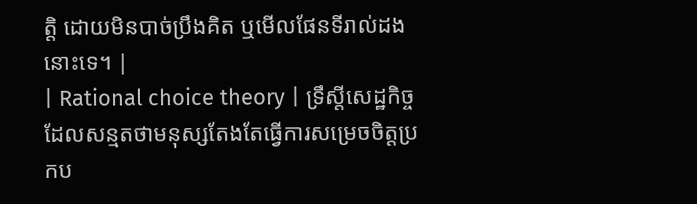ត្តិ ដោយមិនបាច់ប្រឹងគិត ឬមើលផែនទីរាល់ដងនោះទេ។ |
| Rational choice theory | ទ្រឹស្តីសេដ្ឋកិច្ចដែលសន្មតថាមនុស្សតែងតែធ្វើការសម្រេចចិត្តប្រកប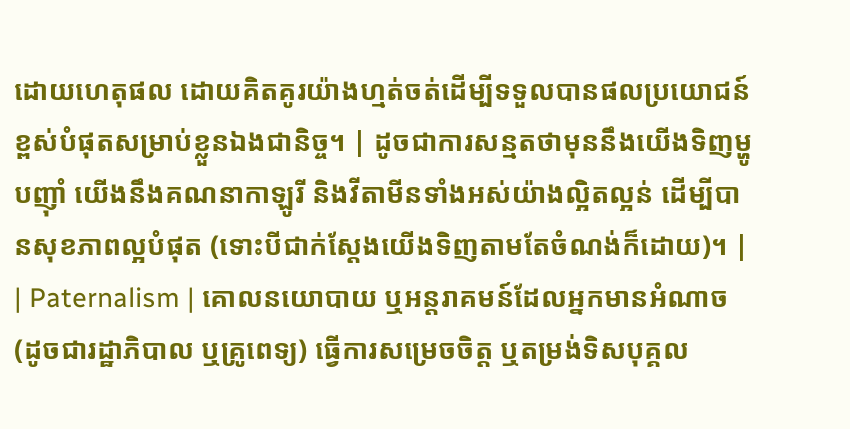ដោយហេតុផល ដោយគិតគូរយ៉ាងហ្មត់ចត់ដើម្បីទទួលបានផលប្រយោជន៍ខ្ពស់បំផុតសម្រាប់ខ្លួនឯងជានិច្ច។ | ដូចជាការសន្មតថាមុននឹងយើងទិញម្ហូបញ៉ាំ យើងនឹងគណនាកាឡូរី និងវីតាមីនទាំងអស់យ៉ាងល្អិតល្អន់ ដើម្បីបានសុខភាពល្អបំផុត (ទោះបីជាក់ស្តែងយើងទិញតាមតែចំណង់ក៏ដោយ)។ |
| Paternalism | គោលនយោបាយ ឬអន្តរាគមន៍ដែលអ្នកមានអំណាច (ដូចជារដ្ឋាភិបាល ឬគ្រូពេទ្យ) ធ្វើការសម្រេចចិត្ត ឬតម្រង់ទិសបុគ្គល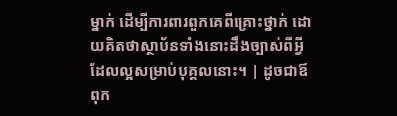ម្នាក់ ដើម្បីការពារពួកគេពីគ្រោះថ្នាក់ ដោយគិតថាស្ថាប័នទាំងនោះដឹងច្បាស់ពីអ្វីដែលល្អសម្រាប់បុគ្គលនោះ។ | ដូចជាឪពុក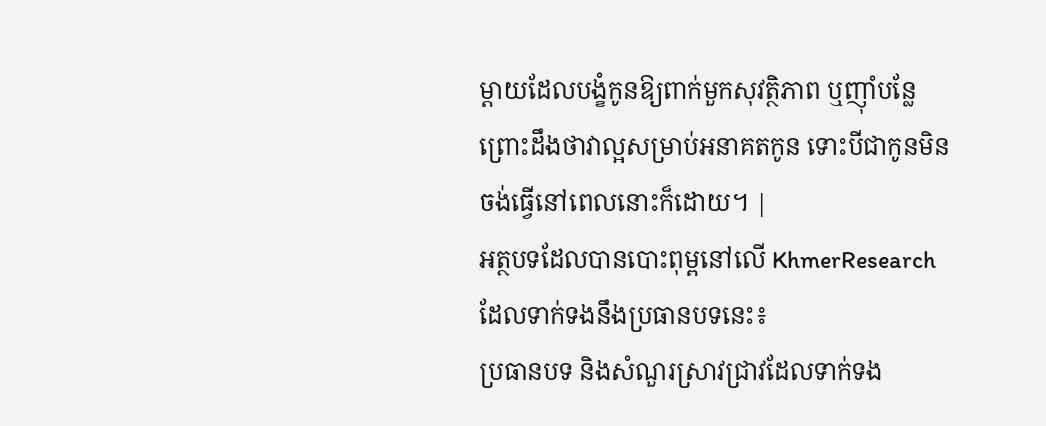ម្តាយដែលបង្ខំកូនឱ្យពាក់មួកសុវត្ថិភាព ឬញ៉ាំបន្លែ ព្រោះដឹងថាវាល្អសម្រាប់អនាគតកូន ទោះបីជាកូនមិនចង់ធ្វើនៅពេលនោះក៏ដោយ។ |
អត្ថបទដែលបានបោះពុម្ពនៅលើ KhmerResearch ដែលទាក់ទងនឹងប្រធានបទនេះ៖
ប្រធានបទ និងសំណួរស្រាវជ្រាវដែលទាក់ទង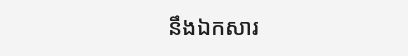នឹងឯកសារ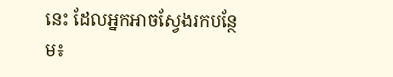នេះ ដែលអ្នកអាចស្វែងរកបន្ថែម៖